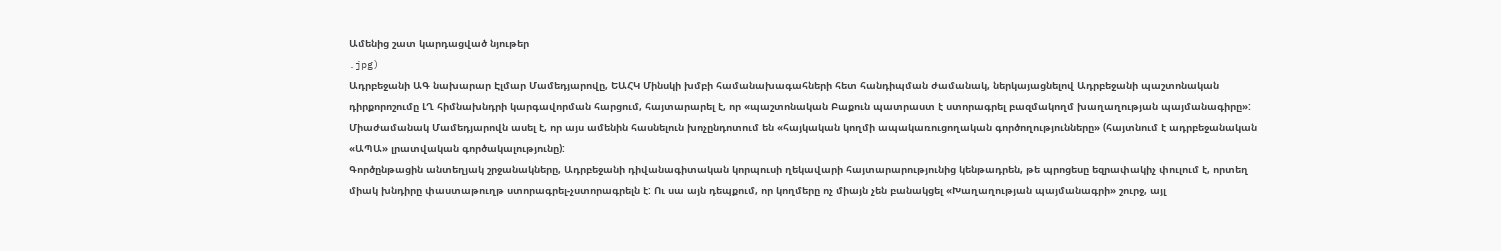Ամենից շատ կարդացված նյութեր
.jpg)
Ադրբեջանի ԱԳ նախարար Էլմար Մամեդյարովը, ԵԱՀԿ Մինսկի խմբի համանախագահների հետ հանդիպման ժամանակ, ներկայացնելով Ադրբեջանի պաշտոնական դիրքորոշումը ԼՂ հիմնախնդրի կարգավորման հարցում, հայտարարել է, որ «պաշտոնական Բաքուն պատրաստ է ստորագրել բազմակողմ խաղաղության պայմանագիրը»:
Միաժամանակ Մամեդյարովն ասել է, որ այս ամենին հասնելուն խոչընդոտում են «հայկական կողմի ապակառուցողական գործողությունները» (հայտնում է ադրբեջանական «ԱՊԱ» լրատվական գործակալությունը):
Գործընթացին անտեղյակ շրջանակները, Ադրբեջանի դիվանագիտական կորպուսի ղեկավարի հայտարարությունից կենթադրեն, թե պրոցեսը եզրափակիչ փուլում է, որտեղ միակ խնդիրը փաստաթուղթ ստորագրել-չստորագրելն է: Ու սա այն դեպքում, որ կողմերը ոչ միայն չեն բանակցել «Խաղաղության պայմանագրի» շուրջ, այլ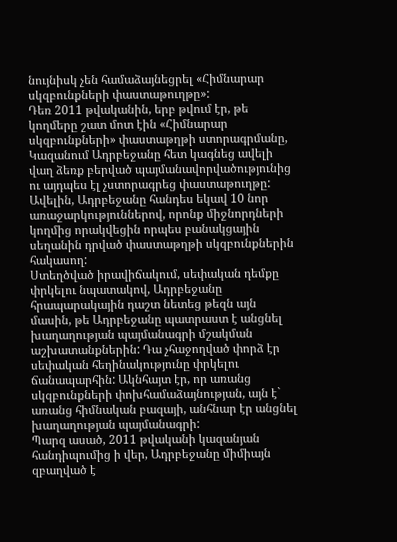նույնիսկ չեն համաձայնեցրել «Հիմնարար սկզբունքների փաստաթուղթը»:
Դեռ 2011 թվականին, երբ թվում էր, թե կողմերը շատ մոտ էին «Հիմնարար սկզբունքների» փաստաթղթի ստորագրմանը, Կազանում Ադրբեջանը հետ կագնեց ավելի վաղ ձեռք բերված պայմանավորվածությունից ու այդպես էլ չստորագրեց փաստաթուղթը: Ավելին, Ադրբեջանը հանդես եկավ 10 նոր առաջարկություններով, որոնք միջնորդների կողմից որակվեցին որպես բանակցային սեղանին դրված փաստաթղթի սկզբունքներին հակասող:
Ստեղծված իրավիճակում, սեփական դեմքը փրկելու նպատակով, Ադրբեջանը հրապարակային դաշտ նետեց թեզն այն մասին, թե Ադրբեջանը պատրաստ է անցնել խաղաղության պայմանագրի մշակման աշխատանքներին: Դա չհաջողված փորձ էր սեփական հեղինակությունը փրկելու ճանապարհին: Ակնհայտ էր, որ առանց սկզբունքների փոխհամաձայնության, այն է` առանց հիմնական բազայի, անհնար էր անցնել խաղաղության պայմանագրի:
Պարզ ասած, 2011 թվականի կազանյան հանդիպումից ի վեր, Ադրբեջանը միմիայն զբաղված է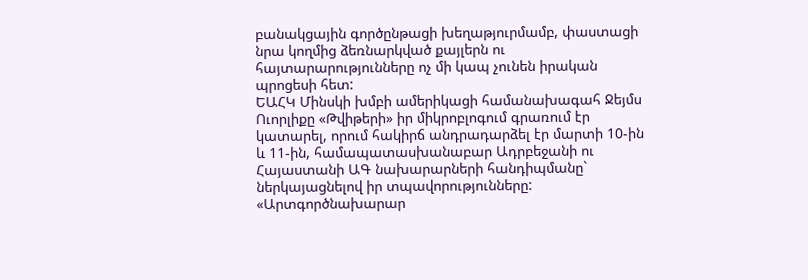բանակցային գործընթացի խեղաթյուրմամբ, փաստացի նրա կողմից ձեռնարկված քայլերն ու հայտարարությունները ոչ մի կապ չունեն իրական պրոցեսի հետ:
ԵԱՀԿ Մինսկի խմբի ամերիկացի համանախագահ Ջեյմս Ուորլիքը «Թվիթերի» իր միկրոբլոգում գրառում էր կատարել, որում հակիրճ անդրադարձել էր մարտի 10-ին և 11-ին, համապատասխանաբար Ադրբեջանի ու Հայաստանի ԱԳ նախարարների հանդիպմանը` ներկայացնելով իր տպավորությունները:
«Արտգործնախարար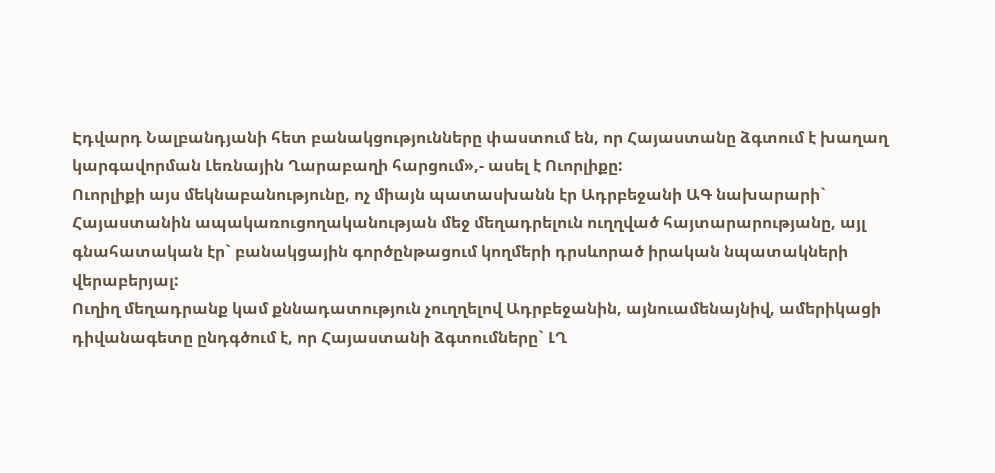Էդվարդ Նալբանդյանի հետ բանակցությունները փաստում են, որ Հայաստանը ձգտում է խաղաղ կարգավորման Լեռնային Ղարաբաղի հարցում»,- ասել է Ուորլիքը:
Ուորլիքի այս մեկնաբանությունը, ոչ միայն պատասխանն էր Ադրբեջանի ԱԳ նախարարի` Հայաստանին ապակառուցողականության մեջ մեղադրելուն ուղղված հայտարարությանը, այլ գնահատական էր` բանակցային գործընթացում կողմերի դրսևորած իրական նպատակների վերաբերյալ:
Ուղիղ մեղադրանք կամ քննադատություն չուղղելով Ադրբեջանին, այնուամենայնիվ, ամերիկացի դիվանագետը ընդգծում է, որ Հայաստանի ձգտումները` ԼՂ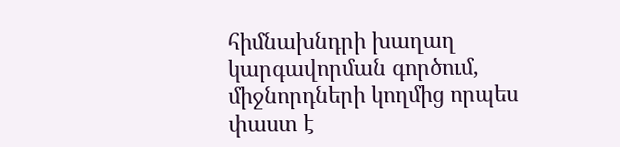հիմնախնդրի խաղաղ կարգավորման գործում, միջնորդների կողմից որպես փաստ է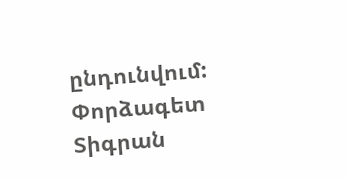ընդունվում:
Փորձագետ Տիգրան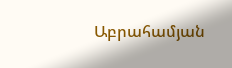Աբրահամյան